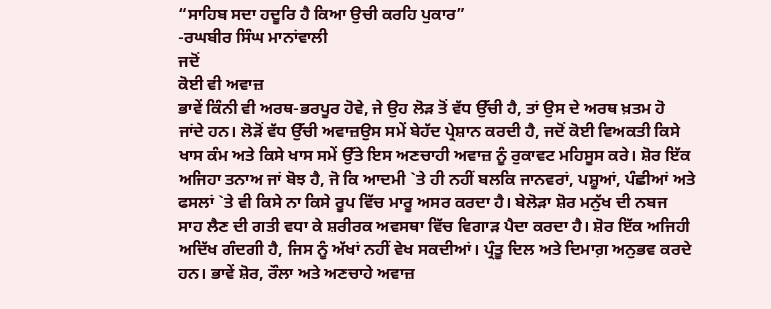“ਸਾਹਿਬ ਸਦਾ ਹਦੂਰਿ ਹੈ ਕਿਆ ਉਚੀ ਕਰਹਿ ਪੁਕਾਰ”
-ਰਘਬੀਰ ਸਿੰਘ ਮਾਨਾਂਵਾਲੀ
ਜਦੋਂ
ਕੋਈ ਵੀ ਅਵਾਜ਼
ਭਾਵੇਂ ਕਿੰਨੀ ਵੀ ਅਰਥ-ਭਰਪੂਰ ਹੋਵੇ, ਜੇ ਉਹ ਲੋੜ ਤੋਂ ਵੱਧ ਉੱਚੀ ਹੈ, ਤਾਂ ਉਸ ਦੇ ਅਰਥ ਖ਼ਤਮ ਹੋ
ਜਾਂਦੇ ਹਨ। ਲੋੜੋਂ ਵੱਧ ਉੱਚੀ ਅਵਾਜ਼ਉਸ ਸਮੇਂ ਬੇਹੱਦ ਪ੍ਰੇਸ਼ਾਨ ਕਰਦੀ ਹੈ, ਜਦੋਂ ਕੋਈ ਵਿਅਕਤੀ ਕਿਸੇ
ਖਾਸ ਕੰਮ ਅਤੇ ਕਿਸੇ ਖਾਸ ਸਮੇਂ ਉੱਤੇ ਇਸ ਅਣਚਾਹੀ ਅਵਾਜ਼ ਨੂੰ ਰੁਕਾਵਟ ਮਹਿਸੂਸ ਕਰੇ। ਸ਼ੋਰ ਇੱਕ
ਅਜਿਹਾ ਤਨਾਅ ਜਾਂ ਬੋਝ ਹੈ, ਜੋ ਕਿ ਆਦਮੀ `ਤੇ ਹੀ ਨਹੀਂ ਬਲਕਿ ਜਾਨਵਰਾਂ, ਪਸ਼ੂਆਂ, ਪੰਛੀਆਂ ਅਤੇ
ਫਸਲਾਂ `ਤੇ ਵੀ ਕਿਸੇ ਨਾ ਕਿਸੇ ਰੂਪ ਵਿੱਚ ਮਾਰੂ ਅਸਰ ਕਰਦਾ ਹੈ। ਬੇਲੋੜਾ ਸ਼ੋਰ ਮਨੁੱਖ ਦੀ ਨਬਜ
ਸਾਹ ਲੈਣ ਦੀ ਗਤੀ ਵਧਾ ਕੇ ਸ਼ਰੀਰਕ ਅਵਸਥਾ ਵਿੱਚ ਵਿਗਾੜ ਪੈਦਾ ਕਰਦਾ ਹੈ। ਸ਼ੋਰ ਇੱਕ ਅਜਿਹੀ
ਅਦਿੱਖ ਗੰਦਗੀ ਹੈ, ਜਿਸ ਨੂੰ ਅੱਖਾਂ ਨਹੀਂ ਵੇਖ ਸਕਦੀਆਂ। ਪ੍ਰੰਤੂ ਦਿਲ ਅਤੇ ਦਿਮਾਗ਼ ਅਨੁਭਵ ਕਰਦੇ
ਹਨ। ਭਾਵੇਂ ਸ਼ੋਰ, ਰੌਲਾ ਅਤੇ ਅਣਚਾਹੇ ਅਵਾਜ਼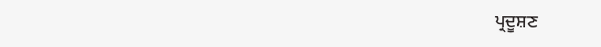ਪ੍ਰਦੂਸ਼ਣ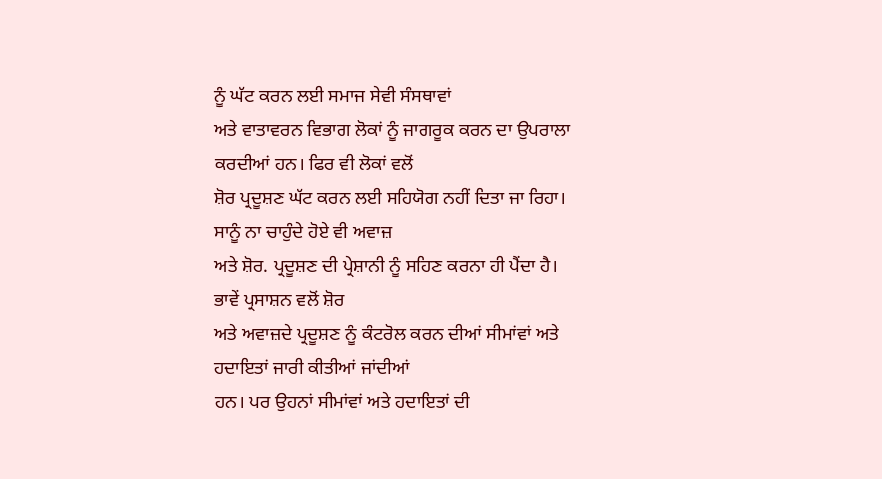ਨੂੰ ਘੱਟ ਕਰਨ ਲਈ ਸਮਾਜ ਸੇਵੀ ਸੰਸਥਾਵਾਂ
ਅਤੇ ਵਾਤਾਵਰਨ ਵਿਭਾਗ ਲੋਕਾਂ ਨੂੰ ਜਾਗਰੂਕ ਕਰਨ ਦਾ ਉਪਰਾਲਾ ਕਰਦੀਆਂ ਹਨ। ਫਿਰ ਵੀ ਲੋਕਾਂ ਵਲੋਂ
ਸ਼ੋਰ ਪ੍ਰਦੂਸ਼ਣ ਘੱਟ ਕਰਨ ਲਈ ਸਹਿਯੋਗ ਨਹੀਂ ਦਿਤਾ ਜਾ ਰਿਹਾ। ਸਾਨੂੰ ਨਾ ਚਾਹੁੰਦੇ ਹੋਏ ਵੀ ਅਵਾਜ਼
ਅਤੇ ਸ਼ੋਰ. ਪ੍ਰਦੂਸ਼ਣ ਦੀ ਪ੍ਰੇਸ਼ਾਨੀ ਨੂੰ ਸਹਿਣ ਕਰਨਾ ਹੀ ਪੈਂਦਾ ਹੈ। ਭਾਵੇਂ ਪ੍ਰਸਾਸ਼ਨ ਵਲੋਂ ਸ਼ੋਰ
ਅਤੇ ਅਵਾਜ਼ਦੇ ਪ੍ਰਦੂਸ਼ਣ ਨੂੰ ਕੰਟਰੋਲ ਕਰਨ ਦੀਆਂ ਸੀਮਾਂਵਾਂ ਅਤੇ ਹਦਾਇਤਾਂ ਜਾਰੀ ਕੀਤੀਆਂ ਜਾਂਦੀਆਂ
ਹਨ। ਪਰ ਉਹਨਾਂ ਸੀਮਾਂਵਾਂ ਅਤੇ ਹਦਾਇਤਾਂ ਦੀ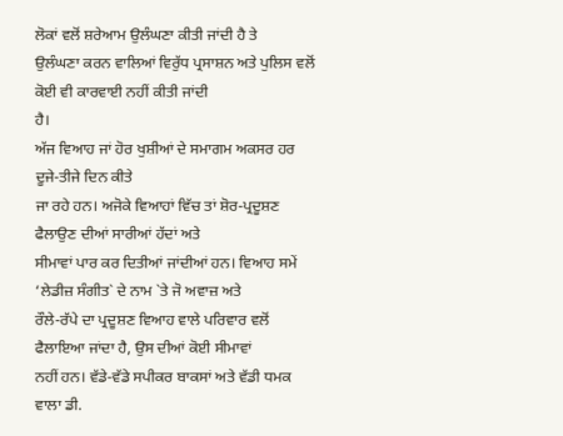ਲੋਕਾਂ ਵਲੋਂ ਸ਼ਰੇਆਮ ਉਲੰਘਣਾ ਕੀਤੀ ਜਾਂਦੀ ਹੈ ਤੇ
ਉਲੰਘਣਾ ਕਰਨ ਵਾਲਿਆਂ ਵਿਰੁੱਧ ਪ੍ਰਸਾਸ਼ਨ ਅਤੇ ਪੁਲਿਸ ਵਲੋਂ ਕੋਈ ਵੀ ਕਾਰਵਾਈ ਨਹੀਂ ਕੀਤੀ ਜਾਂਦੀ
ਹੈ।
ਅੱਜ ਵਿਆਹ ਜਾਂ ਹੋਰ ਖੁਸ਼ੀਆਂ ਦੇ ਸਮਾਗਮ ਅਕਸਰ ਹਰ ਦੂਜੇ-ਤੀਜੇ ਦਿਨ ਕੀਤੇ
ਜਾ ਰਹੇ ਹਨ। ਅਜੋਕੇ ਵਿਆਹਾਂ ਵਿੱਚ ਤਾਂ ਸ਼ੋਰ-ਪ੍ਰਦੂਸ਼ਣ ਫੈਲਾਉਣ ਦੀਆਂ ਸਾਰੀਆਂ ਹੱਦਾਂ ਅਤੇ
ਸੀਮਾਵਾਂ ਪਾਰ ਕਰ ਦਿਤੀਆਂ ਜਾਂਦੀਆਂ ਹਨ। ਵਿਆਹ ਸਮੇਂ ‘ਲੇਡੀਜ਼ ਸੰਗੀਤ` ਦੇ ਨਾਮ `ਤੇ ਜੋ ਅਵਾਜ਼ ਅਤੇ
ਰੌਲੇ-ਰੱਪੇ ਦਾ ਪ੍ਰਦੂਸ਼ਣ ਵਿਆਹ ਵਾਲੇ ਪਰਿਵਾਰ ਵਲੋਂ ਫੈਲਾਇਆ ਜਾਂਦਾ ਹੈ, ਉਸ ਦੀਆਂ ਕੋਈ ਸੀਮਾਵਾਂ
ਨਹੀਂ ਹਨ। ਵੱਡੇ-ਵੱਡੇ ਸਪੀਕਰ ਬਾਕਸਾਂ ਅਤੇ ਵੱਡੀ ਧਮਕ ਵਾਲਾ ਡੀ.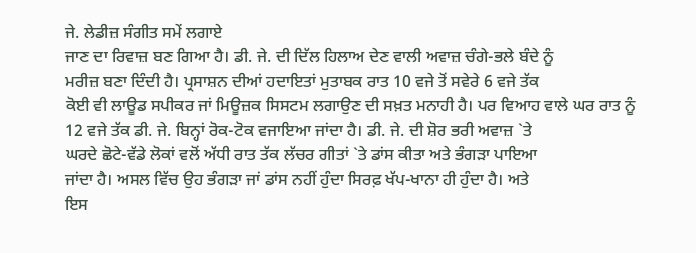ਜੇ. ਲੇਡੀਜ਼ ਸੰਗੀਤ ਸਮੇਂ ਲਗਾਏ
ਜਾਣ ਦਾ ਰਿਵਾਜ਼ ਬਣ ਗਿਆ ਹੈ। ਡੀ. ਜੇ. ਦੀ ਦਿੱਲ ਹਿਲਾਅ ਦੇਣ ਵਾਲੀ ਅਵਾਜ਼ ਚੰਗੇ-ਭਲੇ ਬੰਦੇ ਨੂੰ
ਮਰੀਜ਼ ਬਣਾ ਦਿੰਦੀ ਹੈ। ਪ੍ਰਸਾਸ਼ਨ ਦੀਆਂ ਹਦਾਇਤਾਂ ਮੁਤਾਬਕ ਰਾਤ 10 ਵਜੇ ਤੋਂ ਸਵੇਰੇ 6 ਵਜੇ ਤੱਕ
ਕੋਈ ਵੀ ਲਾਊਡ ਸਪੀਕਰ ਜਾਂ ਮਿਊਜ਼ਕ ਸਿਸਟਮ ਲਗਾਉਣ ਦੀ ਸਖ਼ਤ ਮਨਾਹੀ ਹੈ। ਪਰ ਵਿਆਹ ਵਾਲੇ ਘਰ ਰਾਤ ਨੂੰ
12 ਵਜੇ ਤੱਕ ਡੀ. ਜੇ. ਬਿਨ੍ਹਾਂ ਰੋਕ-ਟੋਕ ਵਜਾਇਆ ਜਾਂਦਾ ਹੈ। ਡੀ. ਜੇ. ਦੀ ਸ਼ੋਰ ਭਰੀ ਅਵਾਜ਼ `ਤੇ
ਘਰਦੇ ਛੋਟੇ-ਵੱਡੇ ਲੋਕਾਂ ਵਲੋਂ ਅੱਧੀ ਰਾਤ ਤੱਕ ਲੱਚਰ ਗੀਤਾਂ `ਤੇ ਡਾਂਸ ਕੀਤਾ ਅਤੇ ਭੰਗੜਾ ਪਾਇਆ
ਜਾਂਦਾ ਹੈ। ਅਸਲ ਵਿੱਚ ਉਹ ਭੰਗੜਾ ਜਾਂ ਡਾਂਸ ਨਹੀਂ ਹੁੰਦਾ ਸਿਰਫ਼ ਖੱਪ-ਖਾਨਾ ਹੀ ਹੁੰਦਾ ਹੈ। ਅਤੇ
ਇਸ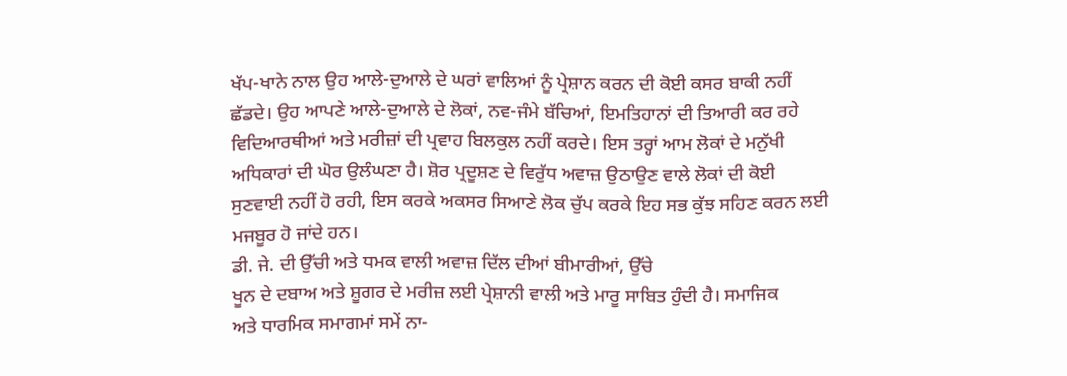ਖੱਪ-ਖਾਨੇ ਨਾਲ ਉਹ ਆਲੇ-ਦੁਆਲੇ ਦੇ ਘਰਾਂ ਵਾਲਿਆਂ ਨੂੰ ਪ੍ਰੇਸ਼ਾਨ ਕਰਨ ਦੀ ਕੋਈ ਕਸਰ ਬਾਕੀ ਨਹੀਂ
ਛੱਡਦੇ। ਉਹ ਆਪਣੇ ਆਲੇ-ਦੁਆਲੇ ਦੇ ਲੋਕਾਂ, ਨਵ-ਜੰਮੇ ਬੱਚਿਆਂ, ਇਮਤਿਹਾਨਾਂ ਦੀ ਤਿਆਰੀ ਕਰ ਰਹੇ
ਵਿਦਿਆਰਥੀਆਂ ਅਤੇ ਮਰੀਜ਼ਾਂ ਦੀ ਪ੍ਰਵਾਹ ਬਿਲਕੁਲ ਨਹੀਂ ਕਰਦੇ। ਇਸ ਤਰ੍ਹਾਂ ਆਮ ਲੋਕਾਂ ਦੇ ਮਨੁੱਖੀ
ਅਧਿਕਾਰਾਂ ਦੀ ਘੋਰ ਉਲੰਘਣਾ ਹੈ। ਸ਼ੋਰ ਪ੍ਰਦੂਸ਼ਣ ਦੇ ਵਿਰੁੱਧ ਅਵਾਜ਼ ਉਠਾਉਣ ਵਾਲੇ ਲੋਕਾਂ ਦੀ ਕੋਈ
ਸੁਣਵਾਈ ਨਹੀਂ ਹੋ ਰਹੀ, ਇਸ ਕਰਕੇ ਅਕਸਰ ਸਿਆਣੇ ਲੋਕ ਚੁੱਪ ਕਰਕੇ ਇਹ ਸਭ ਕੁੱਝ ਸਹਿਣ ਕਰਨ ਲਈ
ਮਜਬੂਰ ਹੋ ਜਾਂਦੇ ਹਨ।
ਡੀ. ਜੇ. ਦੀ ਉੱਚੀ ਅਤੇ ਧਮਕ ਵਾਲੀ ਅਵਾਜ਼ ਦਿੱਲ ਦੀਆਂ ਬੀਮਾਰੀਆਂ, ਉੱਚੇ
ਖੂਨ ਦੇ ਦਬਾਅ ਅਤੇ ਸ਼ੂਗਰ ਦੇ ਮਰੀਜ਼ ਲਈ ਪ੍ਰੇਸ਼ਾਨੀ ਵਾਲੀ ਅਤੇ ਮਾਰੂ ਸਾਬਿਤ ਹੁੰਦੀ ਹੈ। ਸਮਾਜਿਕ
ਅਤੇ ਧਾਰਮਿਕ ਸਮਾਗਮਾਂ ਸਮੇਂ ਨਾ-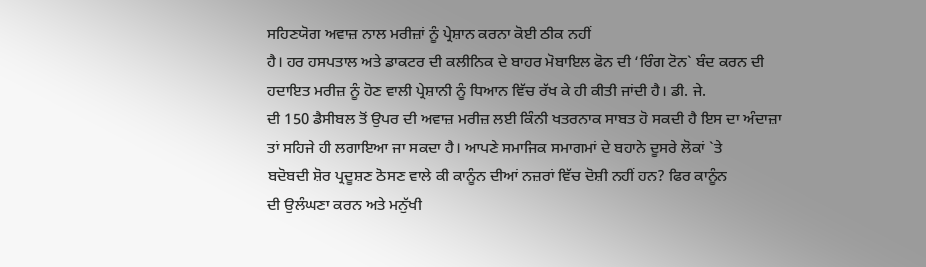ਸਹਿਣਯੋਗ ਅਵਾਜ਼ ਨਾਲ ਮਰੀਜ਼ਾਂ ਨੂੰ ਪ੍ਰੇਸ਼ਾਨ ਕਰਨਾ ਕੋਈ ਠੀਕ ਨਹੀਂ
ਹੈ। ਹਰ ਹਸਪਤਾਲ ਅਤੇ ਡਾਕਟਰ ਦੀ ਕਲੀਨਿਕ ਦੇ ਬਾਹਰ ਮੋਬਾਇਲ ਫੋਨ ਦੀ ‘ਰਿੰਗ ਟੋਨ` ਬੰਦ ਕਰਨ ਦੀ
ਹਦਾਇਤ ਮਰੀਜ਼ ਨੂੰ ਹੋਣ ਵਾਲੀ ਪ੍ਰੇਸ਼ਾਨੀ ਨੂੰ ਧਿਆਨ ਵਿੱਚ ਰੱਖ ਕੇ ਹੀ ਕੀਤੀ ਜਾਂਦੀ ਹੈ। ਡੀ. ਜੇ.
ਦੀ 150 ਡੈਸੀਬਲ ਤੋਂ ਉਪਰ ਦੀ ਅਵਾਜ਼ ਮਰੀਜ਼ ਲਈ ਕਿੰਨੀ ਖਤਰਨਾਕ ਸਾਬਤ ਹੋ ਸਕਦੀ ਹੈ ਇਸ ਦਾ ਅੰਦਾਜ਼ਾ
ਤਾਂ ਸਹਿਜੇ ਹੀ ਲਗਾਇਆ ਜਾ ਸਕਦਾ ਹੈ। ਆਪਣੇ ਸਮਾਜਿਕ ਸਮਾਗਮਾਂ ਦੇ ਬਹਾਨੇ ਦੂਸਰੇ ਲੋਕਾਂ `ਤੇ
ਬਦੋਬਦੀ ਸ਼ੋਰ ਪ੍ਰਦੂਸ਼ਣ ਠੋਸਣ ਵਾਲੇ ਕੀ ਕਾਨੂੰਨ ਦੀਆਂ ਨਜ਼ਰਾਂ ਵਿੱਚ ਦੋਸ਼ੀ ਨਹੀਂ ਹਨ? ਫਿਰ ਕਾਨੂੰਨ
ਦੀ ਉਲੰਘਣਾ ਕਰਨ ਅਤੇ ਮਨੁੱਖੀ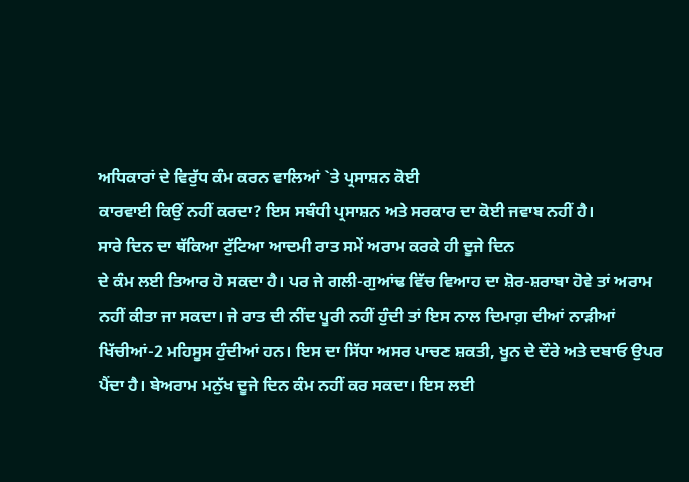ਅਧਿਕਾਰਾਂ ਦੇ ਵਿਰੁੱਧ ਕੰਮ ਕਰਨ ਵਾਲਿਆਂ `ਤੇ ਪ੍ਰਸਾਸ਼ਨ ਕੋਈ
ਕਾਰਵਾਈ ਕਿਉਂ ਨਹੀਂ ਕਰਦਾ? ਇਸ ਸਬੰਧੀ ਪ੍ਰਸਾਸ਼ਨ ਅਤੇ ਸਰਕਾਰ ਦਾ ਕੋਈ ਜਵਾਬ ਨਹੀਂ ਹੈ।
ਸਾਰੇ ਦਿਨ ਦਾ ਥੱਕਿਆ ਟੁੱਟਿਆ ਆਦਮੀ ਰਾਤ ਸਮੇਂ ਅਰਾਮ ਕਰਕੇ ਹੀ ਦੂਜੇ ਦਿਨ
ਦੇ ਕੰਮ ਲਈ ਤਿਆਰ ਹੋ ਸਕਦਾ ਹੈ। ਪਰ ਜੇ ਗਲੀ-ਗੁਆਂਢ ਵਿੱਚ ਵਿਆਹ ਦਾ ਸ਼ੋਰ-ਸ਼ਰਾਬਾ ਹੋਵੇ ਤਾਂ ਅਰਾਮ
ਨਹੀਂ ਕੀਤਾ ਜਾ ਸਕਦਾ। ਜੇ ਰਾਤ ਦੀ ਨੀਂਦ ਪੂਰੀ ਨਹੀਂ ਹੁੰਦੀ ਤਾਂ ਇਸ ਨਾਲ ਦਿਮਾਗ਼ ਦੀਆਂ ਨਾੜੀਆਂ
ਖਿੱਚੀਆਂ-2 ਮਹਿਸੂਸ ਹੁੰਦੀਆਂ ਹਨ। ਇਸ ਦਾ ਸਿੱਧਾ ਅਸਰ ਪਾਚਣ ਸ਼ਕਤੀ, ਖੂਨ ਦੇ ਦੌਰੇ ਅਤੇ ਦਬਾਓ ਉਪਰ
ਪੈਂਦਾ ਹੈ। ਬੇਅਰਾਮ ਮਨੁੱਖ ਦੂਜੇ ਦਿਨ ਕੰਮ ਨਹੀਂ ਕਰ ਸਕਦਾ। ਇਸ ਲਈ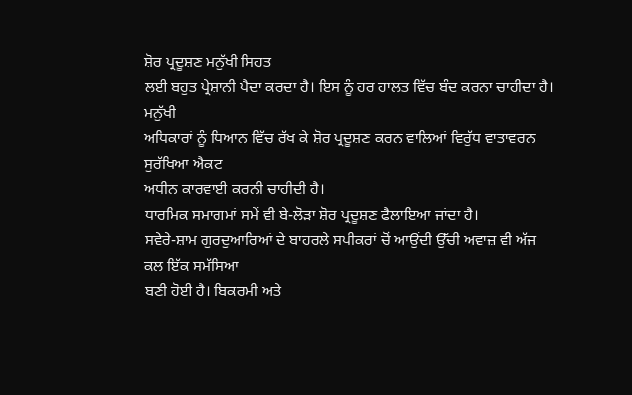ਸ਼ੋਰ ਪ੍ਰਦੂਸ਼ਣ ਮਨੁੱਖੀ ਸਿਹਤ
ਲਈ ਬਹੁਤ ਪ੍ਰੇਸ਼ਾਨੀ ਪੈਦਾ ਕਰਦਾ ਹੈ। ਇਸ ਨੂੰ ਹਰ ਹਾਲਤ ਵਿੱਚ ਬੰਦ ਕਰਨਾ ਚਾਹੀਦਾ ਹੈ। ਮਨੁੱਖੀ
ਅਧਿਕਾਰਾਂ ਨੂੰ ਧਿਆਨ ਵਿੱਚ ਰੱਖ ਕੇ ਸ਼ੋਰ ਪ੍ਰਦੂਸ਼ਣ ਕਰਨ ਵਾਲਿਆਂ ਵਿਰੁੱਧ ਵਾਤਾਵਰਨ ਸੁਰੱਖਿਆ ਐਕਟ
ਅਧੀਨ ਕਾਰਵਾਈ ਕਰਨੀ ਚਾਹੀਦੀ ਹੈ।
ਧਾਰਮਿਕ ਸਮਾਗਮਾਂ ਸਮੇਂ ਵੀ ਬੇ-ਲੋੜਾ ਸ਼ੋਰ ਪ੍ਰਦੂਸ਼ਣ ਫੈਲਾਇਆ ਜਾਂਦਾ ਹੈ।
ਸਵੇਰੇ-ਸ਼ਾਮ ਗੁਰਦੁਆਰਿਆਂ ਦੇ ਬਾਹਰਲੇ ਸਪੀਕਰਾਂ ਚੋਂ ਆਉਂਦੀ ਉੱਚੀ ਅਵਾਜ਼ ਵੀ ਅੱਜ ਕਲ ਇੱਕ ਸਮੱਸਿਆ
ਬਣੀ ਹੋਈ ਹੈ। ਬਿਕਰਮੀ ਅਤੇ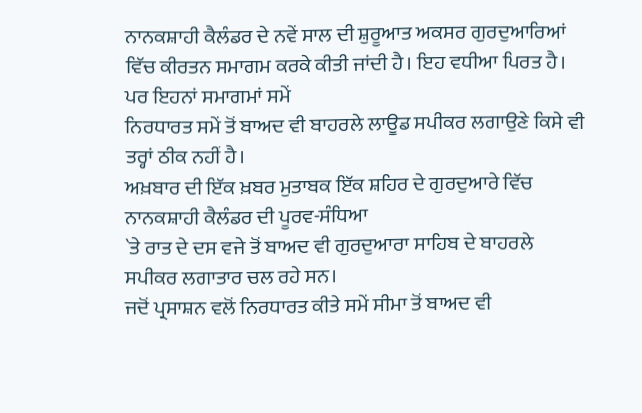ਨਾਨਕਸ਼ਾਹੀ ਕੈਲੰਡਰ ਦੇ ਨਵੇਂ ਸਾਲ ਦੀ ਸ਼ੁਰੂਆਤ ਅਕਸਰ ਗੁਰਦੁਆਰਿਆਂ
ਵਿੱਚ ਕੀਰਤਨ ਸਮਾਗਮ ਕਰਕੇ ਕੀਤੀ ਜਾਂਦੀ ਹੈ। ਇਹ ਵਧੀਆ ਪਿਰਤ ਹੈ। ਪਰ ਇਹਨਾਂ ਸਮਾਗਮਾਂ ਸਮੇਂ
ਨਿਰਧਾਰਤ ਸਮੇਂ ਤੋਂ ਬਾਅਦ ਵੀ ਬਾਹਰਲੇ ਲਾਊਡ ਸਪੀਕਰ ਲਗਾਉਣੇ ਕਿਸੇ ਵੀ ਤਰ੍ਹਾਂ ਠੀਕ ਨਹੀਂ ਹੈ।
ਅਖ਼ਬਾਰ ਦੀ ਇੱਕ ਖ਼ਬਰ ਮੁਤਾਬਕ ਇੱਕ ਸ਼ਹਿਰ ਦੇ ਗੁਰਦੁਆਰੇ ਵਿੱਚ ਨਾਨਕਸ਼ਾਹੀ ਕੈਲੰਡਰ ਦੀ ਪੂਰਵ-ਸੰਧਿਆ
`ਤੇ ਰਾਤ ਦੇ ਦਸ ਵਜੇ ਤੋਂ ਬਾਅਦ ਵੀ ਗੁਰਦੁਆਰਾ ਸਾਹਿਬ ਦੇ ਬਾਹਰਲੇ ਸਪੀਕਰ ਲਗਾਤਾਰ ਚਲ ਰਹੇ ਸਨ।
ਜਦੋਂ ਪ੍ਰਸਾਸ਼ਨ ਵਲੋਂ ਨਿਰਧਾਰਤ ਕੀਤੇ ਸਮੇਂ ਸੀਮਾ ਤੋਂ ਬਾਅਦ ਵੀ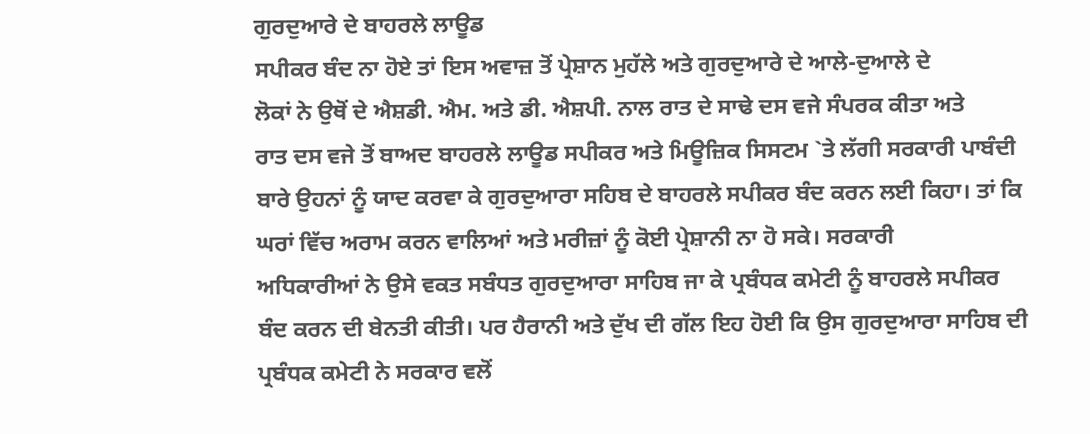ਗੁਰਦੁਆਰੇ ਦੇ ਬਾਹਰਲੇ ਲਾਊਡ
ਸਪੀਕਰ ਬੰਦ ਨਾ ਹੋਏ ਤਾਂ ਇਸ ਅਵਾਜ਼ ਤੋਂ ਪ੍ਰੇਸ਼ਾਨ ਮੁਹੱਲੇ ਅਤੇ ਗੁਰਦੁਆਰੇ ਦੇ ਆਲੇ-ਦੁਆਲੇ ਦੇ
ਲੋਕਾਂ ਨੇ ਉਥੋਂ ਦੇ ਐਸ਼ਡੀ. ਐਮ. ਅਤੇ ਡੀ. ਐਸ਼ਪੀ. ਨਾਲ ਰਾਤ ਦੇ ਸਾਢੇ ਦਸ ਵਜੇ ਸੰਪਰਕ ਕੀਤਾ ਅਤੇ
ਰਾਤ ਦਸ ਵਜੇ ਤੋਂ ਬਾਅਦ ਬਾਹਰਲੇ ਲਾਊਡ ਸਪੀਕਰ ਅਤੇ ਮਿਊਜ਼ਿਕ ਸਿਸਟਮ `ਤੇ ਲੱਗੀ ਸਰਕਾਰੀ ਪਾਬੰਦੀ
ਬਾਰੇ ਉਹਨਾਂ ਨੂੰ ਯਾਦ ਕਰਵਾ ਕੇ ਗੁਰਦੁਆਰਾ ਸਹਿਬ ਦੇ ਬਾਹਰਲੇ ਸਪੀਕਰ ਬੰਦ ਕਰਨ ਲਈ ਕਿਹਾ। ਤਾਂ ਕਿ
ਘਰਾਂ ਵਿੱਚ ਅਰਾਮ ਕਰਨ ਵਾਲਿਆਂ ਅਤੇ ਮਰੀਜ਼ਾਂ ਨੂੰ ਕੋਈ ਪ੍ਰੇਸ਼ਾਨੀ ਨਾ ਹੋ ਸਕੇ। ਸਰਕਾਰੀ
ਅਧਿਕਾਰੀਆਂ ਨੇ ਉਸੇ ਵਕਤ ਸਬੰਧਤ ਗੁਰਦੁਆਰਾ ਸਾਹਿਬ ਜਾ ਕੇ ਪ੍ਰਬੰਧਕ ਕਮੇਟੀ ਨੂੰ ਬਾਹਰਲੇ ਸਪੀਕਰ
ਬੰਦ ਕਰਨ ਦੀ ਬੇਨਤੀ ਕੀਤੀ। ਪਰ ਹੈਰਾਨੀ ਅਤੇ ਦੁੱਖ ਦੀ ਗੱਲ ਇਹ ਹੋਈ ਕਿ ਉਸ ਗੁਰਦੁਆਰਾ ਸਾਹਿਬ ਦੀ
ਪ੍ਰਬੰਧਕ ਕਮੇਟੀ ਨੇ ਸਰਕਾਰ ਵਲੋਂ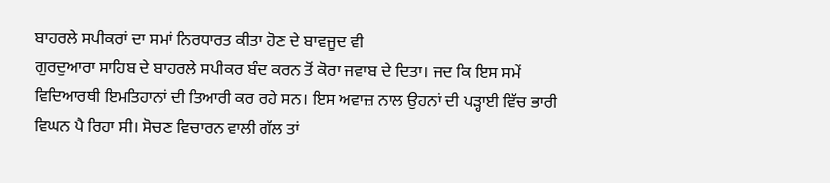ਬਾਹਰਲੇ ਸਪੀਕਰਾਂ ਦਾ ਸਮਾਂ ਨਿਰਧਾਰਤ ਕੀਤਾ ਹੋਣ ਦੇ ਬਾਵਜੂਦ ਵੀ
ਗੁਰਦੁਆਰਾ ਸਾਹਿਬ ਦੇ ਬਾਹਰਲੇ ਸਪੀਕਰ ਬੰਦ ਕਰਨ ਤੋਂ ਕੋਰਾ ਜਵਾਬ ਦੇ ਦਿਤਾ। ਜਦ ਕਿ ਇਸ ਸਮੇਂ
ਵਿਦਿਆਰਥੀ ਇਮਤਿਹਾਨਾਂ ਦੀ ਤਿਆਰੀ ਕਰ ਰਹੇ ਸਨ। ਇਸ ਅਵਾਜ਼ ਨਾਲ ਉਹਨਾਂ ਦੀ ਪੜ੍ਹਾਈ ਵਿੱਚ ਭਾਰੀ
ਵਿਘਨ ਪੈ ਰਿਹਾ ਸੀ। ਸੋਚਣ ਵਿਚਾਰਨ ਵਾਲੀ ਗੱਲ ਤਾਂ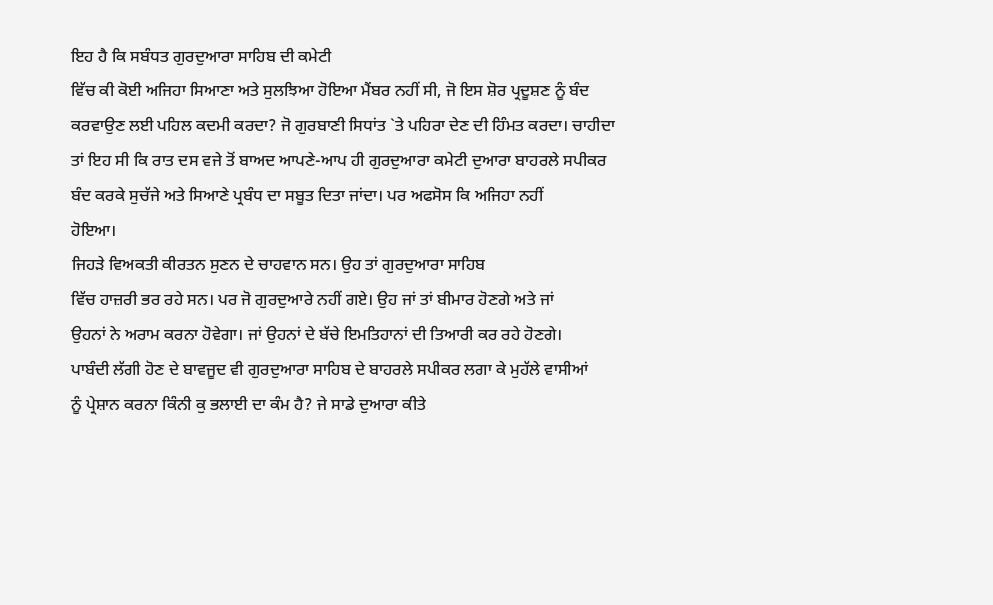ਇਹ ਹੈ ਕਿ ਸਬੰਧਤ ਗੁਰਦੁਆਰਾ ਸਾਹਿਬ ਦੀ ਕਮੇਟੀ
ਵਿੱਚ ਕੀ ਕੋਈ ਅਜਿਹਾ ਸਿਆਣਾ ਅਤੇ ਸੁਲਝਿਆ ਹੋਇਆ ਮੈਂਬਰ ਨਹੀਂ ਸੀ, ਜੋ ਇਸ ਸ਼ੋਰ ਪ੍ਰਦੂਸ਼ਣ ਨੂੰ ਬੰਦ
ਕਰਵਾਉਣ ਲਈ ਪਹਿਲ ਕਦਮੀ ਕਰਦਾ? ਜੋ ਗੁਰਬਾਣੀ ਸਿਧਾਂਤ `ਤੇ ਪਹਿਰਾ ਦੇਣ ਦੀ ਹਿੰਮਤ ਕਰਦਾ। ਚਾਹੀਦਾ
ਤਾਂ ਇਹ ਸੀ ਕਿ ਰਾਤ ਦਸ ਵਜੇ ਤੋਂ ਬਾਅਦ ਆਪਣੇ-ਆਪ ਹੀ ਗੁਰਦੁਆਰਾ ਕਮੇਟੀ ਦੁਆਰਾ ਬਾਹਰਲੇ ਸਪੀਕਰ
ਬੰਦ ਕਰਕੇ ਸੁਚੱਜੇ ਅਤੇ ਸਿਆਣੇ ਪ੍ਰਬੰਧ ਦਾ ਸਬੂਤ ਦਿਤਾ ਜਾਂਦਾ। ਪਰ ਅਫਸੋਸ ਕਿ ਅਜਿਹਾ ਨਹੀਂ
ਹੋਇਆ।
ਜਿਹੜੇ ਵਿਅਕਤੀ ਕੀਰਤਨ ਸੁਣਨ ਦੇ ਚਾਹਵਾਨ ਸਨ। ਉਹ ਤਾਂ ਗੁਰਦੁਆਰਾ ਸਾਹਿਬ
ਵਿੱਚ ਹਾਜ਼ਰੀ ਭਰ ਰਹੇ ਸਨ। ਪਰ ਜੋ ਗੁਰਦੁਆਰੇ ਨਹੀਂ ਗਏ। ਉਹ ਜਾਂ ਤਾਂ ਬੀਮਾਰ ਹੋਣਗੇ ਅਤੇ ਜਾਂ
ਉਹਨਾਂ ਨੇ ਅਰਾਮ ਕਰਨਾ ਹੋਵੇਗਾ। ਜਾਂ ਉਹਨਾਂ ਦੇ ਬੱਚੇ ਇਮਤਿਹਾਨਾਂ ਦੀ ਤਿਆਰੀ ਕਰ ਰਹੇ ਹੋਣਗੇ।
ਪਾਬੰਦੀ ਲੱਗੀ ਹੋਣ ਦੇ ਬਾਵਜੂਦ ਵੀ ਗੁਰਦੁਆਰਾ ਸਾਹਿਬ ਦੇ ਬਾਹਰਲੇ ਸਪੀਕਰ ਲਗਾ ਕੇ ਮੁਹੱਲੇ ਵਾਸੀਆਂ
ਨੂੰ ਪ੍ਰੇਸ਼ਾਨ ਕਰਨਾ ਕਿੰਨੀ ਕੁ ਭਲਾਈ ਦਾ ਕੰਮ ਹੈ? ਜੇ ਸਾਡੇ ਦੁਆਰਾ ਕੀਤੇ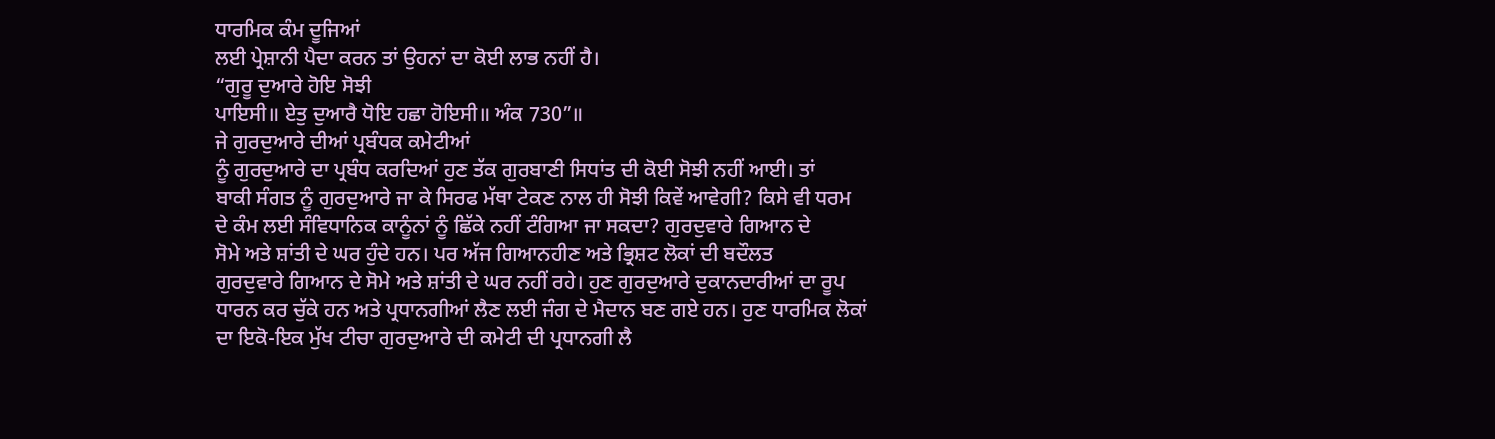ਧਾਰਮਿਕ ਕੰਮ ਦੂਜਿਆਂ
ਲਈ ਪ੍ਰੇਸ਼ਾਨੀ ਪੈਦਾ ਕਰਨ ਤਾਂ ਉਹਨਾਂ ਦਾ ਕੋਈ ਲਾਭ ਨਹੀਂ ਹੈ।
“ਗੁਰੂ ਦੁਆਰੇ ਹੋਇ ਸੋਝੀ
ਪਾਇਸੀ॥ ਏਤੁ ਦੁਆਰੈ ਧੋਇ ਹਛਾ ਹੋਇਸੀ॥ ਅੰਕ 730”॥
ਜੇ ਗੁਰਦੁਆਰੇ ਦੀਆਂ ਪ੍ਰਬੰਧਕ ਕਮੇਟੀਆਂ
ਨੂੰ ਗੁਰਦੁਆਰੇ ਦਾ ਪ੍ਰਬੰਧ ਕਰਦਿਆਂ ਹੁਣ ਤੱਕ ਗੁਰਬਾਣੀ ਸਿਧਾਂਤ ਦੀ ਕੋਈ ਸੋਝੀ ਨਹੀਂ ਆਈ। ਤਾਂ
ਬਾਕੀ ਸੰਗਤ ਨੂੰ ਗੁਰਦੁਆਰੇ ਜਾ ਕੇ ਸਿਰਫ ਮੱਥਾ ਟੇਕਣ ਨਾਲ ਹੀ ਸੋਝੀ ਕਿਵੇਂ ਆਵੇਗੀ? ਕਿਸੇ ਵੀ ਧਰਮ
ਦੇ ਕੰਮ ਲਈ ਸੰਵਿਧਾਨਿਕ ਕਾਨੂੰਨਾਂ ਨੂੰ ਛਿੱਕੇ ਨਹੀਂ ਟੰਗਿਆ ਜਾ ਸਕਦਾ? ਗੁਰਦੁਵਾਰੇ ਗਿਆਨ ਦੇ
ਸੋਮੇ ਅਤੇ ਸ਼ਾਂਤੀ ਦੇ ਘਰ ਹੁੰਦੇ ਹਨ। ਪਰ ਅੱਜ ਗਿਆਨਹੀਣ ਅਤੇ ਭ੍ਰਿਸ਼ਟ ਲੋਕਾਂ ਦੀ ਬਦੌਲਤ
ਗੁਰਦੁਵਾਰੇ ਗਿਆਨ ਦੇ ਸੋਮੇ ਅਤੇ ਸ਼ਾਂਤੀ ਦੇ ਘਰ ਨਹੀਂ ਰਹੇ। ਹੁਣ ਗੁਰਦੁਆਰੇ ਦੁਕਾਨਦਾਰੀਆਂ ਦਾ ਰੂਪ
ਧਾਰਨ ਕਰ ਚੁੱਕੇ ਹਨ ਅਤੇ ਪ੍ਰਧਾਨਗੀਆਂ ਲੈਣ ਲਈ ਜੰਗ ਦੇ ਮੈਦਾਨ ਬਣ ਗਏ ਹਨ। ਹੁਣ ਧਾਰਮਿਕ ਲੋਕਾਂ
ਦਾ ਇਕੋ-ਇਕ ਮੁੱਖ ਟੀਚਾ ਗੁਰਦੁਆਰੇ ਦੀ ਕਮੇਟੀ ਦੀ ਪ੍ਰਧਾਨਗੀ ਲੈ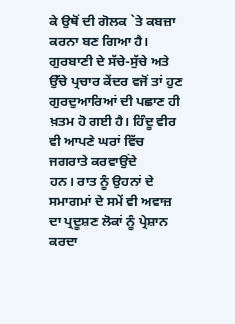ਕੇ ਉਥੋਂ ਦੀ ਗੋਲਕ `ਤੇ ਕਬਜ਼ਾ
ਕਰਨਾ ਬਣ ਗਿਆ ਹੈ। ਗੁਰਬਾਣੀ ਦੇ ਸੱਚੇ-ਸੁੱਚੇ ਅਤੇ ਉੱਚੇ ਪ੍ਰਚਾਰ ਕੇਂਦਰ ਵਜੋਂ ਤਾਂ ਹੁਣ
ਗੁਰਦੁਆਰਿਆਂ ਦੀ ਪਛਾਣ ਹੀ ਖ਼ਤਮ ਹੋ ਗਈ ਹੈ। ਹਿੰਦੂ ਵੀਰ ਵੀ ਆਪਣੇ ਘਰਾਂ ਵਿੱਚ ਜਗਰਾਤੇ ਕਰਵਾਉਂਦੇ
ਹਨ। ਰਾਤ ਨੂੰ ਉਹਨਾਂ ਦੇ ਸਮਾਗਮਾਂ ਦੇ ਸਮੇਂ ਵੀ ਅਵਾਜ਼ ਦਾ ਪ੍ਰਦੂਸ਼ਣ ਲੋਕਾਂ ਨੂੰ ਪ੍ਰੇਸ਼ਾਨ ਕਰਦਾ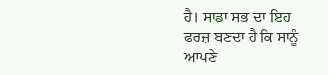ਹੈ। ਸਾਡਾ ਸਭ ਦਾ ਇਹ ਫਰਜ਼ ਬਣਦਾ ਹੈ ਕਿ ਸਾਨੂੰ ਆਪਣੇ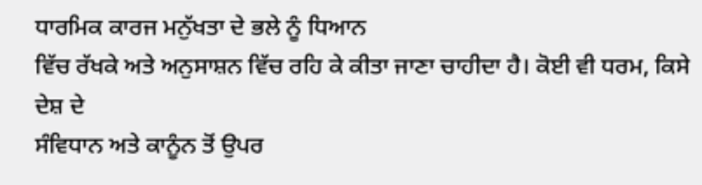ਧਾਰਮਿਕ ਕਾਰਜ ਮਨੁੱਖਤਾ ਦੇ ਭਲੇ ਨੂੰ ਧਿਆਨ
ਵਿੱਚ ਰੱਖਕੇ ਅਤੇ ਅਨੁਸਾਸ਼ਨ ਵਿੱਚ ਰਹਿ ਕੇ ਕੀਤਾ ਜਾਣਾ ਚਾਹੀਦਾ ਹੈ। ਕੋਈ ਵੀ ਧਰਮ, ਕਿਸੇ ਦੇਸ਼ ਦੇ
ਸੰਵਿਧਾਨ ਅਤੇ ਕਾਨੂੰਨ ਤੋਂ ਉਪਰ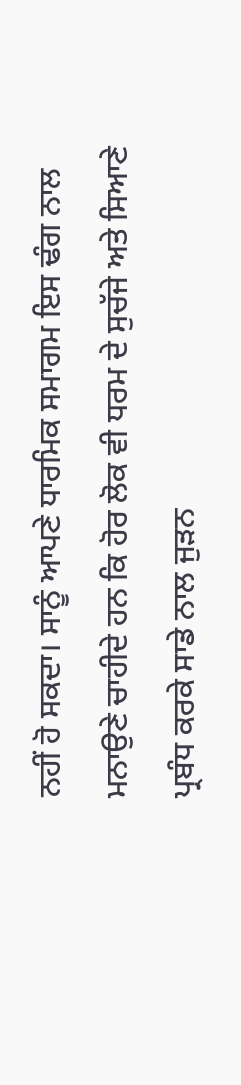ਨਹੀਂ ਹੋ ਸਕਦਾ। ਸਾਨੂੰ ਆਪਣੇ ਧਾਰਮਿਕ ਸਮਾਗਮ ਇਸ ਢੰਗ ਨਾਲ
ਮਨਾਉਣੇ ਚਾਹੀਦੇ ਹਨ ਕਿ ਹੋਰ ਲੋਕ ਵੀ ਧਰਮ ਦੇ ਸੁਚੱਜੇ ਅਤੇ ਸਿਆਣੇ ਪ੍ਰਬੰਧ ਕਰਕੇ ਸਾਡੇ ਨਾਲ ਜੁੜਨ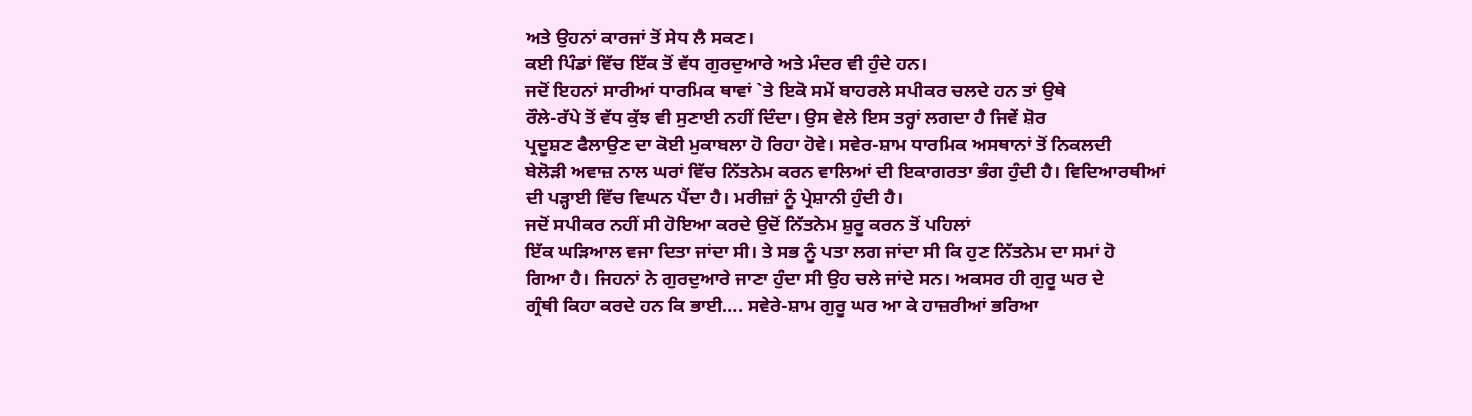ਅਤੇ ਉਹਨਾਂ ਕਾਰਜਾਂ ਤੋਂ ਸੇਧ ਲੈ ਸਕਣ।
ਕਈ ਪਿੰਡਾਂ ਵਿੱਚ ਇੱਕ ਤੋਂ ਵੱਧ ਗੁਰਦੁਆਰੇ ਅਤੇ ਮੰਦਰ ਵੀ ਹੁੰਦੇ ਹਨ।
ਜਦੋਂ ਇਹਨਾਂ ਸਾਰੀਆਂ ਧਾਰਮਿਕ ਥਾਵਾਂ `ਤੇ ਇਕੋ ਸਮੇਂ ਬਾਹਰਲੇ ਸਪੀਕਰ ਚਲਦੇ ਹਨ ਤਾਂ ਉਥੇ
ਰੌਲੇ-ਰੱਪੇ ਤੋਂ ਵੱਧ ਕੁੱਝ ਵੀ ਸੁਣਾਈ ਨਹੀਂ ਦਿੰਦਾ। ਉਸ ਵੇਲੇ ਇਸ ਤਰ੍ਹਾਂ ਲਗਦਾ ਹੈ ਜਿਵੇਂ ਸ਼ੋਰ
ਪ੍ਰਦੂਸ਼ਣ ਫੈਲਾਉਣ ਦਾ ਕੋਈ ਮੁਕਾਬਲਾ ਹੋ ਰਿਹਾ ਹੋਵੇ। ਸਵੇਰ-ਸ਼ਾਮ ਧਾਰਮਿਕ ਅਸਥਾਨਾਂ ਤੋਂ ਨਿਕਲਦੀ
ਬੇਲੋੜੀ ਅਵਾਜ਼ ਨਾਲ ਘਰਾਂ ਵਿੱਚ ਨਿੱਤਨੇਮ ਕਰਨ ਵਾਲਿਆਂ ਦੀ ਇਕਾਗਰਤਾ ਭੰਗ ਹੁੰਦੀ ਹੈ। ਵਿਦਿਆਰਥੀਆਂ
ਦੀ ਪੜ੍ਹਾਈ ਵਿੱਚ ਵਿਘਨ ਪੈਂਦਾ ਹੈ। ਮਰੀਜ਼ਾਂ ਨੂੰ ਪ੍ਰੇਸ਼ਾਨੀ ਹੁੰਦੀ ਹੈ।
ਜਦੋਂ ਸਪੀਕਰ ਨਹੀਂ ਸੀ ਹੋਇਆ ਕਰਦੇ ਉਦੋਂ ਨਿੱਤਨੇਮ ਸ਼ੁਰੂ ਕਰਨ ਤੋਂ ਪਹਿਲਾਂ
ਇੱਕ ਘੜਿਆਲ ਵਜਾ ਦਿਤਾ ਜਾਂਦਾ ਸੀ। ਤੇ ਸਭ ਨੂੰ ਪਤਾ ਲਗ ਜਾਂਦਾ ਸੀ ਕਿ ਹੁਣ ਨਿੱਤਨੇਮ ਦਾ ਸਮਾਂ ਹੋ
ਗਿਆ ਹੈ। ਜਿਹਨਾਂ ਨੇ ਗੁਰਦੁਆਰੇ ਜਾਣਾ ਹੁੰਦਾ ਸੀ ਉਹ ਚਲੇ ਜਾਂਦੇ ਸਨ। ਅਕਸਰ ਹੀ ਗੁਰੂ ਘਰ ਦੇ
ਗ੍ਰੰਥੀ ਕਿਹਾ ਕਰਦੇ ਹਨ ਕਿ ਭਾਈ…. ਸਵੇਰੇ-ਸ਼ਾਮ ਗੁਰੂ ਘਰ ਆ ਕੇ ਹਾਜ਼ਰੀਆਂ ਭਰਿਆ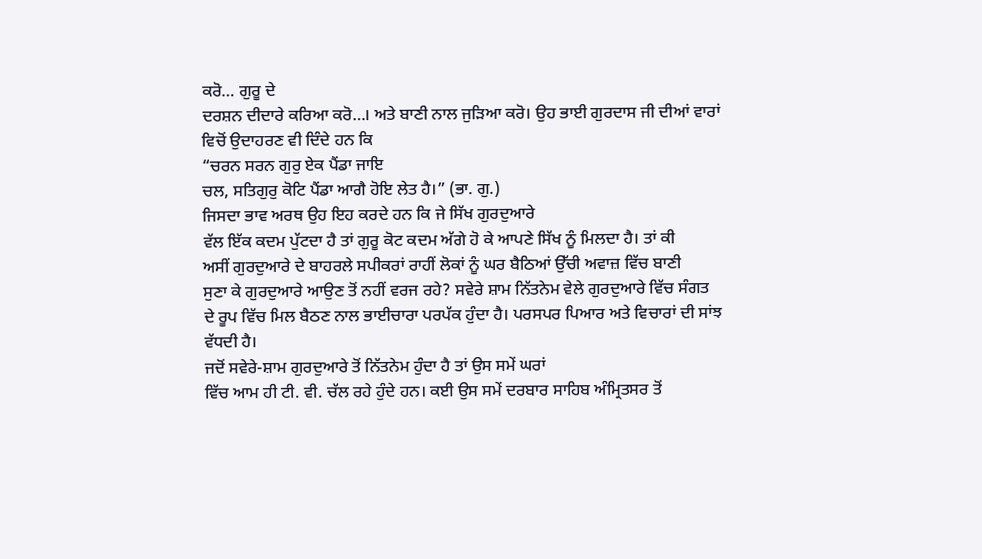ਕਰੋ… ਗੁਰੂ ਦੇ
ਦਰਸ਼ਨ ਦੀਦਾਰੇ ਕਰਿਆ ਕਰੋ…। ਅਤੇ ਬਾਣੀ ਨਾਲ ਜੁੜਿਆ ਕਰੋ। ਉਹ ਭਾਈ ਗੁਰਦਾਸ ਜੀ ਦੀਆਂ ਵਾਰਾਂ
ਵਿਚੋਂ ਉਦਾਹਰਣ ਵੀ ਦਿੰਦੇ ਹਨ ਕਿ
“ਚਰਨ ਸਰਨ ਗੁਰੁ ਏਕ ਪੈਂਡਾ ਜਾਇ
ਚਲ, ਸਤਿਗੁਰੁ ਕੋਟਿ ਪੈਂਡਾ ਆਗੈ ਹੋਇ ਲੇਤ ਹੈ।” (ਭਾ. ਗੁ.)
ਜਿਸਦਾ ਭਾਵ ਅਰਥ ਉਹ ਇਹ ਕਰਦੇ ਹਨ ਕਿ ਜੇ ਸਿੱਖ ਗੁਰਦੁਆਰੇ
ਵੱਲ ਇੱਕ ਕਦਮ ਪੁੱਟਦਾ ਹੈ ਤਾਂ ਗੁਰੂ ਕੋਟ ਕਦਮ ਅੱਗੇ ਹੋ ਕੇ ਆਪਣੇ ਸਿੱਖ ਨੂੰ ਮਿਲਦਾ ਹੈ। ਤਾਂ ਕੀ
ਅਸੀਂ ਗੁਰਦੁਆਰੇ ਦੇ ਬਾਹਰਲੇ ਸਪੀਕਰਾਂ ਰਾਹੀਂ ਲੋਕਾਂ ਨੂੰ ਘਰ ਬੈਠਿਆਂ ਉੱਚੀ ਅਵਾਜ਼ ਵਿੱਚ ਬਾਣੀ
ਸੁਣਾ ਕੇ ਗੁਰਦੁਆਰੇ ਆਉਣ ਤੋਂ ਨਹੀਂ ਵਰਜ ਰਹੇ? ਸਵੇਰੇ ਸ਼ਾਮ ਨਿੱਤਨੇਮ ਵੇਲੇ ਗੁਰਦੁਆਰੇ ਵਿੱਚ ਸੰਗਤ
ਦੇ ਰੂਪ ਵਿੱਚ ਮਿਲ ਬੈਠਣ ਨਾਲ ਭਾਈਚਾਰਾ ਪਰਪੱਕ ਹੁੰਦਾ ਹੈ। ਪਰਸਪਰ ਪਿਆਰ ਅਤੇ ਵਿਚਾਰਾਂ ਦੀ ਸਾਂਝ
ਵੱਧਦੀ ਹੈ।
ਜਦੋਂ ਸਵੇਰੇ-ਸ਼ਾਮ ਗੁਰਦੁਆਰੇ ਤੋਂ ਨਿੱਤਨੇਮ ਹੁੰਦਾ ਹੈ ਤਾਂ ਉਸ ਸਮੇਂ ਘਰਾਂ
ਵਿੱਚ ਆਮ ਹੀ ਟੀ. ਵੀ. ਚੱਲ ਰਹੇ ਹੁੰਦੇ ਹਨ। ਕਈ ਉਸ ਸਮੇਂ ਦਰਬਾਰ ਸਾਹਿਬ ਅੰਮ੍ਰਿਤਸਰ ਤੋਂ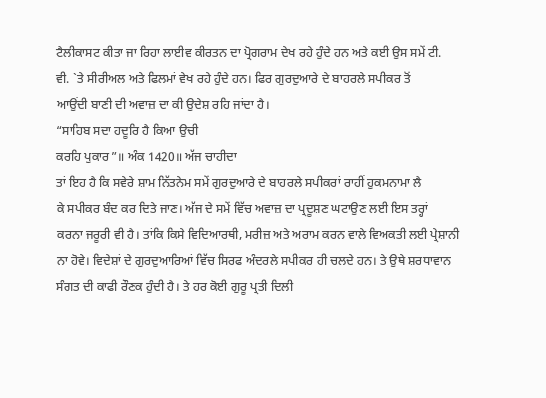ਟੈਲੀਕਾਸਟ ਕੀਤਾ ਜਾ ਰਿਹਾ ਲਾਈਵ ਕੀਰਤਨ ਦਾ ਪ੍ਰੋਗਰਾਮ ਦੇਖ ਰਹੇ ਹੁੰਦੇ ਹਨ ਅਤੇ ਕਈ ਉਸ ਸਮੇਂ ਟੀ.
ਵੀ. `ਤੇ ਸੀਰੀਅਲ ਅਤੇ ਫਿਲਮਾਂ ਵੇਖ ਰਹੇ ਹੁੰਦੇ ਹਨ। ਫਿਰ ਗੁਰਦੁਆਰੇ ਦੇ ਬਾਹਰਲੇ ਸਪੀਕਰ ਤੋਂ
ਆਉਂਦੀ ਬਾਣੀ ਦੀ ਅਵਾਜ਼ ਦਾ ਕੀ ਉਦੇਸ਼ ਰਹਿ ਜਾਂਦਾ ਹੈ।
“ਸਾਹਿਬ ਸਦਾ ਹਦੂਰਿ ਹੈ ਕਿਆ ਉਚੀ
ਕਰਹਿ ਪੁਕਾਰ”॥ ਅੰਕ 1420॥ ਅੱਜ ਚਾਹੀਦਾ
ਤਾਂ ਇਹ ਹੈ ਕਿ ਸਵੇਰੇ ਸ਼ਾਮ ਨਿੱਤਨੇਮ ਸਮੇਂ ਗੁਰਦੁਆਰੇ ਦੇ ਬਾਹਰਲੇ ਸਪੀਕਰਾਂ ਰਾਹੀਂ ਹੁਕਮਨਾਮਾ ਲੈ
ਕੇ ਸਪੀਕਰ ਬੰਦ ਕਰ ਦਿਤੇ ਜਾਣ। ਅੱਜ ਦੇ ਸਮੇਂ ਵਿੱਚ ਅਵਾਜ਼ ਦਾ ਪ੍ਰਦੂਸ਼ਣ ਘਟਾਉਣ ਲਈ ਇਸ ਤਰ੍ਹਾਂ
ਕਰਨਾ ਜਰੂਰੀ ਵੀ ਹੈ। ਤਾਂਕਿ ਕਿਸੇ ਵਿਦਿਆਰਥੀ, ਮਰੀਜ਼ ਅਤੇ ਅਰਾਮ ਕਰਨ ਵਾਲੇ ਵਿਅਕਤੀ ਲਈ ਪ੍ਰੇਸ਼ਾਨੀ
ਨਾ ਹੋਵੇ। ਵਿਦੇਸ਼ਾਂ ਦੇ ਗੁਰਦੁਆਰਿਆਂ ਵਿੱਚ ਸਿਰਫ ਅੰਦਰਲੇ ਸਪੀਕਰ ਹੀ ਚਲਦੇ ਹਨ। ਤੇ ਉਥੇ ਸ਼ਰਧਾਵਾਨ
ਸੰਗਤ ਦੀ ਕਾਫੀ ਰੌਣਕ ਹੁੰਦੀ ਹੈ। ਤੇ ਹਰ ਕੋਈ ਗੁਰੂ ਪ੍ਰਤੀ ਦਿਲੀ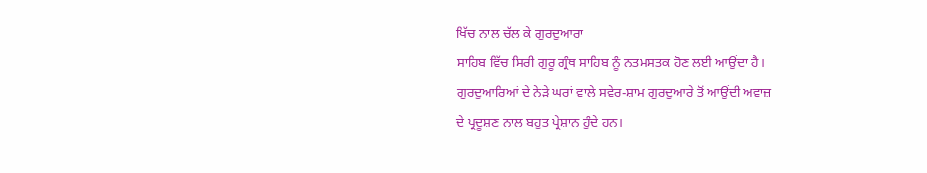ਖਿੱਚ ਨਾਲ ਚੱਲ ਕੇ ਗੁਰਦੁਆਰਾ
ਸਾਹਿਬ ਵਿੱਚ ਸਿਰੀ ਗੁਰੂ ਗ੍ਰੰਥ ਸਾਹਿਬ ਨੂੰ ਨਤਮਸਤਕ ਹੋਣ ਲਈ ਆਉਂਦਾ ਹੈ।
ਗੁਰਦੁਆਰਿਆਂ ਦੇ ਨੇੜੇ ਘਰਾਂ ਵਾਲੇ ਸਵੇਰ-ਸ਼ਾਮ ਗੁਰਦੁਆਰੇ ਤੋਂ ਆਉਂਦੀ ਅਵਾਜ਼
ਦੇ ਪ੍ਰਦੂਸ਼ਣ ਨਾਲ ਬਹੁਤ ਪ੍ਰੇਸ਼ਾਨ ਹੁੰਦੇ ਹਨ।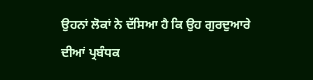ਉਹਨਾਂ ਲੋਕਾਂ ਨੇ ਦੱਸਿਆ ਹੈ ਕਿ ਉਹ ਗੁਰਦੁਆਰੇ
ਦੀਆਂ ਪ੍ਰਬੰਧਕ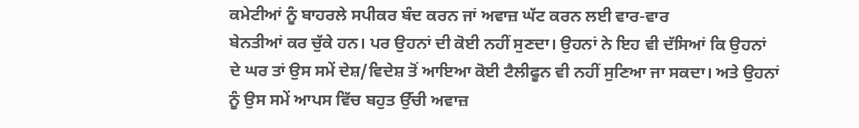ਕਮੇਟੀਆਂ ਨੂੰ ਬਾਹਰਲੇ ਸਪੀਕਰ ਬੰਦ ਕਰਨ ਜਾਂ ਅਵਾਜ਼ ਘੱਟ ਕਰਨ ਲਈ ਵਾਰ-ਵਾਰ
ਬੇਨਤੀਆਂ ਕਰ ਚੁੱਕੇ ਹਨ। ਪਰ ਉਹਨਾਂ ਦੀ ਕੋਈ ਨਹੀਂ ਸੁਣਦਾ। ਉਹਨਾਂ ਨੇ ਇਹ ਵੀ ਦੱਸਿਆਂ ਕਿ ਉਹਨਾਂ
ਦੇ ਘਰ ਤਾਂ ਉਸ ਸਮੇਂ ਦੇਸ਼/ਵਿਦੇਸ਼ ਤੋਂ ਆਇਆ ਕੋਈ ਟੈਲੀਫੂਨ ਵੀ ਨਹੀਂ ਸੁਣਿਆ ਜਾ ਸਕਦਾ। ਅਤੇ ਉਹਨਾਂ
ਨੂੰ ਉਸ ਸਮੇਂ ਆਪਸ ਵਿੱਚ ਬਹੁਤ ਉੱਚੀ ਅਵਾਜ਼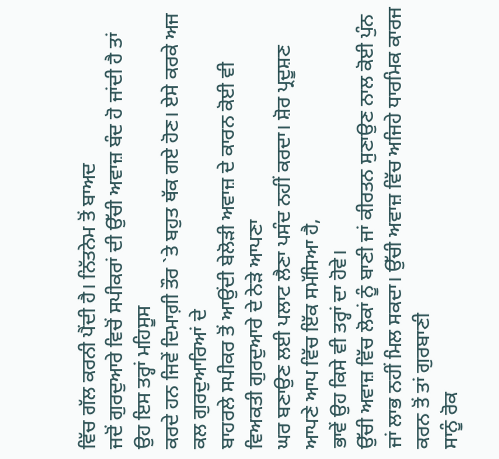ਵਿੱਚ ਗੱਲ ਕਰਨੀ ਪੈਂਦੀ ਹੈ। ਨਿੱਤਨੇਮ ਤੋਂ ਬਾਅਦ
ਜਦੋਂ ਗੁਰਦੁਆਰੇ ਵਿਚੋਂ ਸਪੀਕਰਾਂ ਦੀ ਉੱਚੀ ਅਵਾਜ਼ ਬੰਦ ਹੋ ਜਾਂਦੀ ਹੈ ਤਾਂ ਉਹ ਇਸ ਤਰ੍ਹਾਂ ਮਹਿਸੂਸ
ਕਰਦੇ ਹਨ ਜਿਵੇਂ ਦਿਮਾਗ਼ੀ ਤੌਰ `ਤੇ ਬਹੁਤ ਥੱਕ ਗਏ ਹੋਣ। ਏਸੇ ਕਰਕੇ ਅਜ ਕਲ ਗੁਰਦੁਆਰਿਆਂ ਦੇ
ਬਾਹਰਲੇ ਸਪੀਕਰ ਤੋਂ ਆਉਂਦੀ ਬੇਲੋੜੀ ਅਵਾਜ਼ ਦੇ ਕਾਰਨ ਕੋਈ ਵੀ ਵਿਅਕਤੀ ਗੁਰਦੁਆਰੇ ਦੇ ਨੇੜੇ ਆਪਣਾ
ਘਰ ਬਣਾਉਣ ਲਈ ਪਲਾਟ ਲੈਣਾ ਪਸੰਦ ਨਹੀਂ ਕਰਦਾ। ਸ਼ੋਰ ਪ੍ਰਦੂਸ਼ਣ ਆਪਣੇ ਆਪ ਵਿੱਚ ਇੱਕ ਸਮੱਸਿਆ ਹੈ,
ਭਾਵੇਂ ਉਹ ਕਿਸੇ ਵੀ ਤਰ੍ਹਾਂ ਦਾ ਹੋਵੇ।
ਉੱਚੀ ਅਵਾਜ਼ ਵਿੱਚ ਲੋਕਾਂ ਨੂੰ ਬਾਣੀ ਜਾਂ ਕੀਰਤਨ ਸੁਣਾਉਣ ਨਾਲ ਕੋਈ ਪੁੰਨ
ਜਾਂ ਲਾਭ ਨਹੀਂ ਮਿਲ ਸਕਦਾ। ਉੱਚੀ ਅਵਾਜ਼ ਵਿੱਚ ਅਜਿਹੇ ਧਾਰਮਿਕ ਕਾਰਜ ਕਰਨ ਤੋਂ ਤਾਂ ਗੁਰਬਾਣੀ
ਸਾਨੂੰ ਰੋਕ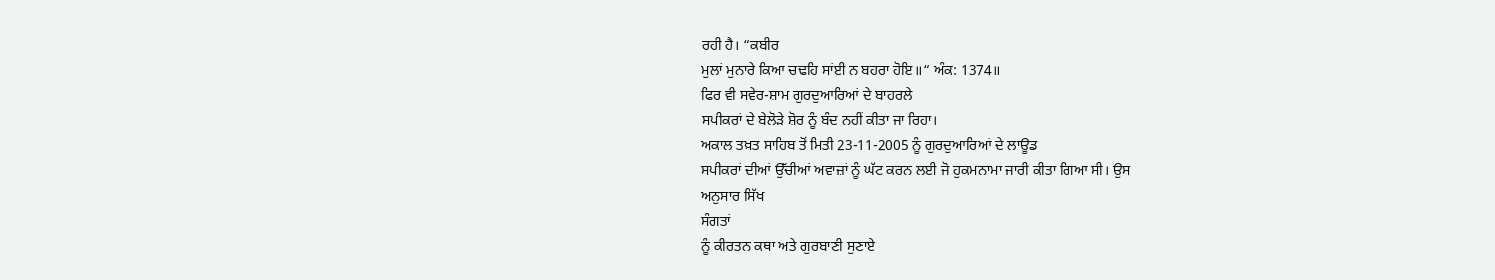ਰਹੀ ਹੈ। “ਕਬੀਰ
ਮੁਲਾਂ ਮੁਨਾਰੇ ਕਿਆ ਚਢਹਿ ਸਾਂਈ ਨ ਬਹਰਾ ਹੋਇ॥“ ਅੰਕ: 1374॥
ਫਿਰ ਵੀ ਸਵੇਰ-ਸ਼ਾਮ ਗੁਰਦੁਆਰਿਆਂ ਦੇ ਬਾਹਰਲੇ
ਸਪੀਕਰਾਂ ਦੇ ਬੇਲੋੜੇ ਸ਼ੋਰ ਨੂੰ ਬੰਦ ਨਹੀਂ ਕੀਤਾ ਜਾ ਰਿਹਾ।
ਅਕਾਲ ਤਖ਼ਤ ਸਾਹਿਬ ਤੋਂ ਮਿਤੀ 23-11-2005 ਨੂੰ ਗੁਰਦੁਆਰਿਆਂ ਦੇ ਲਾਊਡ
ਸਪੀਕਰਾਂ ਦੀਆਂ ਉੱਚੀਆਂ ਅਵਾਜ਼ਾਂ ਨੂੰ ਘੱਟ ਕਰਨ ਲਈ ਜੋ ਹੁਕਮਨਾਮਾ ਜਾਰੀ ਕੀਤਾ ਗਿਆ ਸੀ। ਉਸ
ਅਨੁਸਾਰ ਸਿੱਖ
ਸੰਗਤਾਂ
ਨੂੰ ਕੀਰਤਨ ਕਥਾ ਅਤੇ ਗੁਰਬਾਣੀ ਸੁਣਾਏ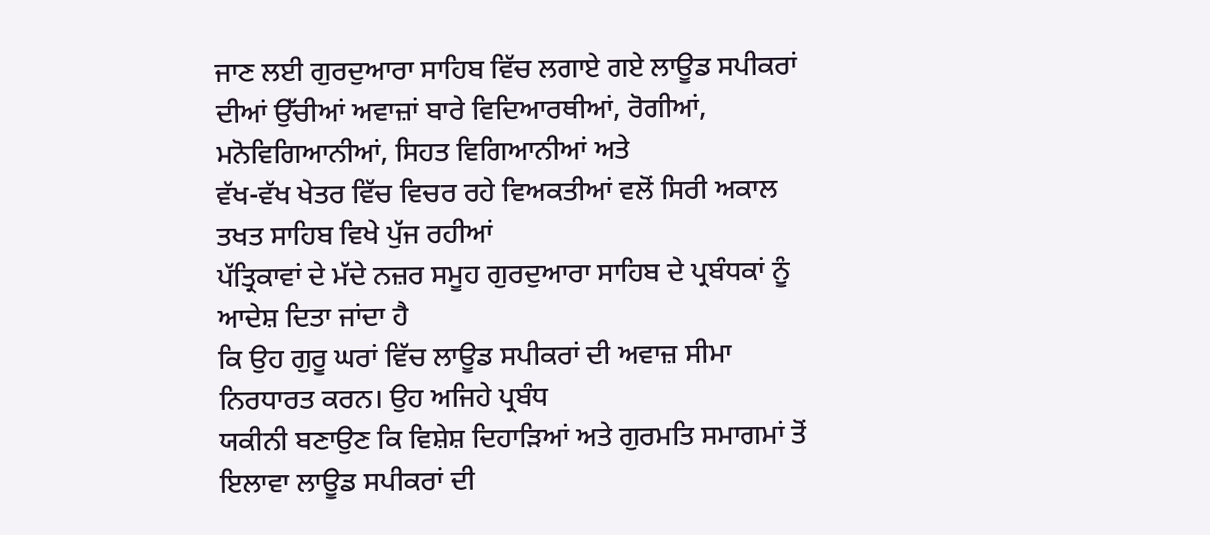ਜਾਣ ਲਈ ਗੁਰਦੁਆਰਾ ਸਾਹਿਬ ਵਿੱਚ ਲਗਾਏ ਗਏ ਲਾਊਡ ਸਪੀਕਰਾਂ
ਦੀਆਂ ਉੱਚੀਆਂ ਅਵਾਜ਼ਾਂ ਬਾਰੇ ਵਿਦਿਆਰਥੀਆਂ, ਰੋਗੀਆਂ, ਮਨੋਵਿਗਿਆਨੀਆਂ, ਸਿਹਤ ਵਿਗਿਆਨੀਆਂ ਅਤੇ
ਵੱਖ-ਵੱਖ ਖੇਤਰ ਵਿੱਚ ਵਿਚਰ ਰਹੇ ਵਿਅਕਤੀਆਂ ਵਲੋਂ ਸਿਰੀ ਅਕਾਲ ਤਖਤ ਸਾਹਿਬ ਵਿਖੇ ਪੁੱਜ ਰਹੀਆਂ
ਪੱਤ੍ਰਿਕਾਵਾਂ ਦੇ ਮੱਦੇ ਨਜ਼ਰ ਸਮੂਹ ਗੁਰਦੁਆਰਾ ਸਾਹਿਬ ਦੇ ਪ੍ਰਬੰਧਕਾਂ ਨੂੰ ਆਦੇਸ਼ ਦਿਤਾ ਜਾਂਦਾ ਹੈ
ਕਿ ਉਹ ਗੁਰੂ ਘਰਾਂ ਵਿੱਚ ਲਾਊਡ ਸਪੀਕਰਾਂ ਦੀ ਅਵਾਜ਼ ਸੀਮਾ ਨਿਰਧਾਰਤ ਕਰਨ। ਉਹ ਅਜਿਹੇ ਪ੍ਰਬੰਧ
ਯਕੀਨੀ ਬਣਾਉਣ ਕਿ ਵਿਸ਼ੇਸ਼ ਦਿਹਾੜਿਆਂ ਅਤੇ ਗੁਰਮਤਿ ਸਮਾਗਮਾਂ ਤੋਂ ਇਲਾਵਾ ਲਾਊਡ ਸਪੀਕਰਾਂ ਦੀ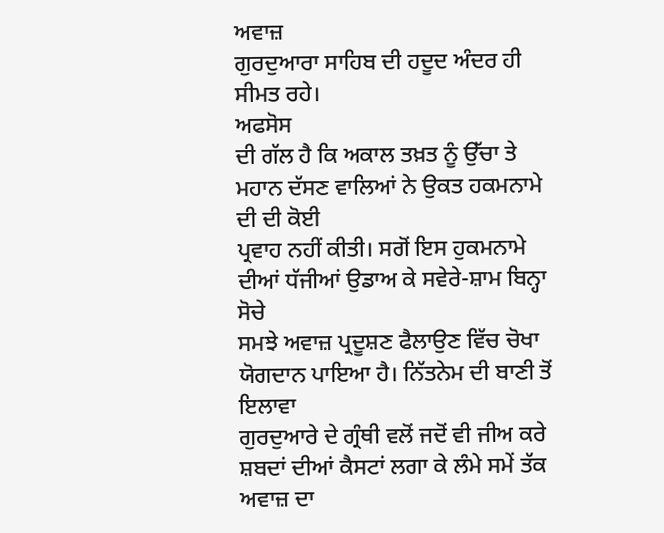ਅਵਾਜ਼
ਗੁਰਦੁਆਰਾ ਸਾਹਿਬ ਦੀ ਹਦੂਦ ਅੰਦਰ ਹੀ ਸੀਮਤ ਰਹੇ।
ਅਫਸੋਸ
ਦੀ ਗੱਲ ਹੈ ਕਿ ਅਕਾਲ ਤਖ਼ਤ ਨੂੰ ਉੱਚਾ ਤੇ ਮਹਾਨ ਦੱਸਣ ਵਾਲਿਆਂ ਨੇ ਉਕਤ ਹਕਮਨਾਮੇ ਦੀ ਦੀ ਕੋਈ
ਪ੍ਰਵਾਹ ਨਹੀਂ ਕੀਤੀ। ਸਗੋਂ ਇਸ ਹੁਕਮਨਾਮੇ ਦੀਆਂ ਧੱਜੀਆਂ ਉਡਾਅ ਕੇ ਸਵੇਰੇ-ਸ਼ਾਮ ਬਿਨ੍ਹਾ ਸੋਚੇ
ਸਮਝੇ ਅਵਾਜ਼ ਪ੍ਰਦੂਸ਼ਣ ਫੈਲਾਉਣ ਵਿੱਚ ਚੋਖਾ ਯੋਗਦਾਨ ਪਾਇਆ ਹੈ। ਨਿੱਤਨੇਮ ਦੀ ਬਾਣੀ ਤੋਂ ਇਲਾਵਾ
ਗੁਰਦੁਆਰੇ ਦੇ ਗ੍ਰੰਥੀ ਵਲੋਂ ਜਦੋਂ ਵੀ ਜੀਅ ਕਰੇ ਸ਼ਬਦਾਂ ਦੀਆਂ ਕੈਸਟਾਂ ਲਗਾ ਕੇ ਲੰਮੇ ਸਮੇਂ ਤੱਕ
ਅਵਾਜ਼ ਦਾ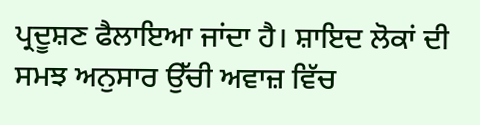ਪ੍ਰਦੂਸ਼ਣ ਫੈਲਾਇਆ ਜਾਂਦਾ ਹੈ। ਸ਼ਾਇਦ ਲੋਕਾਂ ਦੀ ਸਮਝ ਅਨੁਸਾਰ ਉੱਚੀ ਅਵਾਜ਼ ਵਿੱਚ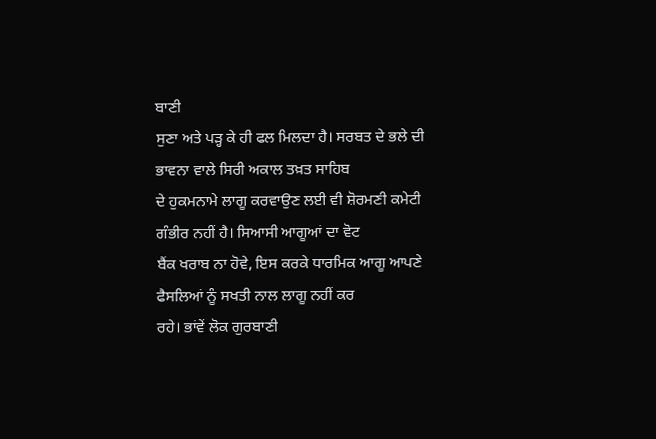ਬਾਣੀ
ਸੁਣਾ ਅਤੇ ਪੜ੍ਹ ਕੇ ਹੀ ਫਲ ਮਿਲਦਾ ਹੈ। ਸਰਬਤ ਦੇ ਭਲੇ ਦੀ ਭਾਵਨਾ ਵਾਲੇ ਸਿਰੀ ਅਕਾਲ ਤਖ਼ਤ ਸਾਹਿਬ
ਦੇ ਹੁਕਮਨਾਮੇ ਲਾਗੂ ਕਰਵਾਉਣ ਲਈ ਵੀ ਸ਼ੋਰਮਣੀ ਕਮੇਟੀ ਗੰਭੀਰ ਨਹੀਂ ਹੈ। ਸਿਆਸੀ ਆਗੂਆਂ ਦਾ ਵੋਟ
ਬੈਂਕ ਖਰਾਬ ਨਾ ਹੋਵੇ, ਇਸ ਕਰਕੇ ਧਾਰਮਿਕ ਆਗੂ ਆਪਣੇ ਫੈਸਲਿਆਂ ਨੂੰ ਸਖਤੀ ਨਾਲ ਲਾਗੂ ਨਹੀਂ ਕਰ
ਰਹੇ। ਭਾਂਵੇਂ ਲੋਕ ਗੁਰਬਾਣੀ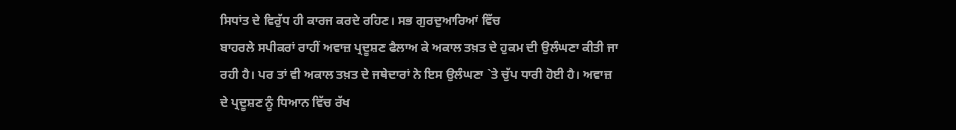ਸਿਧਾਂਤ ਦੇ ਵਿਰੁੱਧ ਹੀ ਕਾਰਜ ਕਰਦੇ ਰਹਿਣ। ਸਭ ਗੁਰਦੁਆਰਿਆਂ ਵਿੱਚ
ਬਾਹਰਲੇ ਸਪੀਕਰਾਂ ਰਾਹੀਂ ਅਵਾਜ਼ ਪ੍ਰਦੂਸ਼ਣ ਫੈਲਾਅ ਕੇ ਅਕਾਲ ਤਖ਼ਤ ਦੇ ਹੁਕਮ ਦੀ ਉਲੰਘਣਾ ਕੀਤੀ ਜਾ
ਰਹੀ ਹੈ। ਪਰ ਤਾਂ ਵੀ ਅਕਾਲ ਤਖ਼ਤ ਦੇ ਜਥੇਦਾਰਾਂ ਨੇ ਇਸ ਉਲੰਘਣਾ `ਤੇ ਚੁੱਪ ਧਾਰੀ ਹੋਈ ਹੈ। ਅਵਾਜ਼
ਦੇ ਪ੍ਰਦੂਸ਼ਣ ਨੂੰ ਧਿਆਨ ਵਿੱਚ ਰੱਖ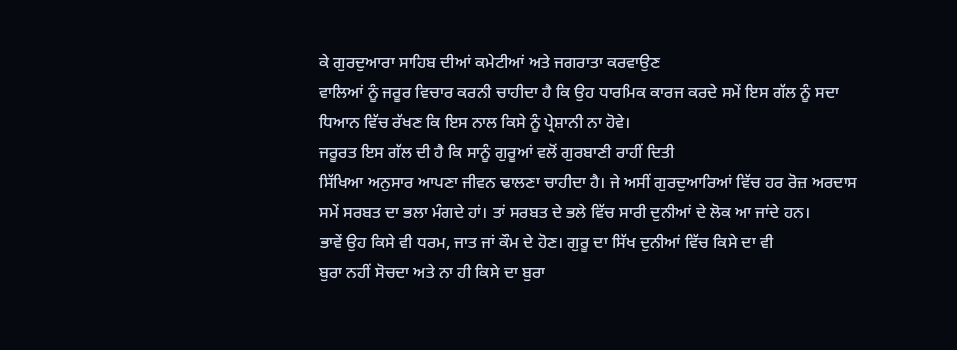ਕੇ ਗੁਰਦੁਆਰਾ ਸਾਹਿਬ ਦੀਆਂ ਕਮੇਟੀਆਂ ਅਤੇ ਜਗਰਾਤਾ ਕਰਵਾਉਣ
ਵਾਲਿਆਂ ਨੂੰ ਜਰੂਰ ਵਿਚਾਰ ਕਰਨੀ ਚਾਹੀਦਾ ਹੈ ਕਿ ਉਹ ਧਾਰਮਿਕ ਕਾਰਜ ਕਰਦੇ ਸਮੇਂ ਇਸ ਗੱਲ ਨੂੰ ਸਦਾ
ਧਿਆਨ ਵਿੱਚ ਰੱਖਣ ਕਿ ਇਸ ਨਾਲ ਕਿਸੇ ਨੂੰ ਪ੍ਰੇਸ਼ਾਨੀ ਨਾ ਹੋਵੇ।
ਜਰੂਰਤ ਇਸ ਗੱਲ ਦੀ ਹੈ ਕਿ ਸਾਨੂੰ ਗੁਰੂਆਂ ਵਲੋਂ ਗੁਰਬਾਣੀ ਰਾਹੀਂ ਦਿਤੀ
ਸਿੱਖਿਆ ਅਨੁਸਾਰ ਆਪਣਾ ਜੀਵਨ ਢਾਲਣਾ ਚਾਹੀਦਾ ਹੈ। ਜੇ ਅਸੀਂ ਗੁਰਦੁਆਰਿਆਂ ਵਿੱਚ ਹਰ ਰੋਜ਼ ਅਰਦਾਸ
ਸਮੇਂ ਸਰਬਤ ਦਾ ਭਲਾ ਮੰਗਦੇ ਹਾਂ। ਤਾਂ ਸਰਬਤ ਦੇ ਭਲੇ ਵਿੱਚ ਸਾਰੀ ਦੁਨੀਆਂ ਦੇ ਲੋਕ ਆ ਜਾਂਦੇ ਹਨ।
ਭਾਵੇਂ ਉਹ ਕਿਸੇ ਵੀ ਧਰਮ, ਜਾਤ ਜਾਂ ਕੌਮ ਦੇ ਹੋਣ। ਗੁਰੂ ਦਾ ਸਿੱਖ ਦੁਨੀਆਂ ਵਿੱਚ ਕਿਸੇ ਦਾ ਵੀ
ਬੁਰਾ ਨਹੀਂ ਸੋਚਦਾ ਅਤੇ ਨਾ ਹੀ ਕਿਸੇ ਦਾ ਬੁਰਾ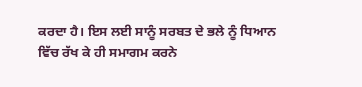ਕਰਦਾ ਹੈ। ਇਸ ਲਈ ਸਾਨੂੰ ਸਰਬਤ ਦੇ ਭਲੇ ਨੂੰ ਧਿਆਨ
ਵਿੱਚ ਰੱਖ ਕੇ ਹੀ ਸਮਾਗਮ ਕਰਨੇ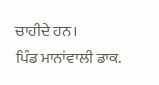ਚਾਹੀਦੇ ਹਨ।
ਪਿੰਡ ਮਾਨਾਂਵਾਲੀ ਡਾਕ.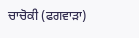ਚਾਚੋਕੀ (ਫਗਵਾੜਾ)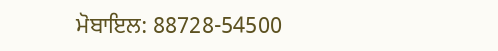ਮੋਬਾਇਲ: 88728-54500